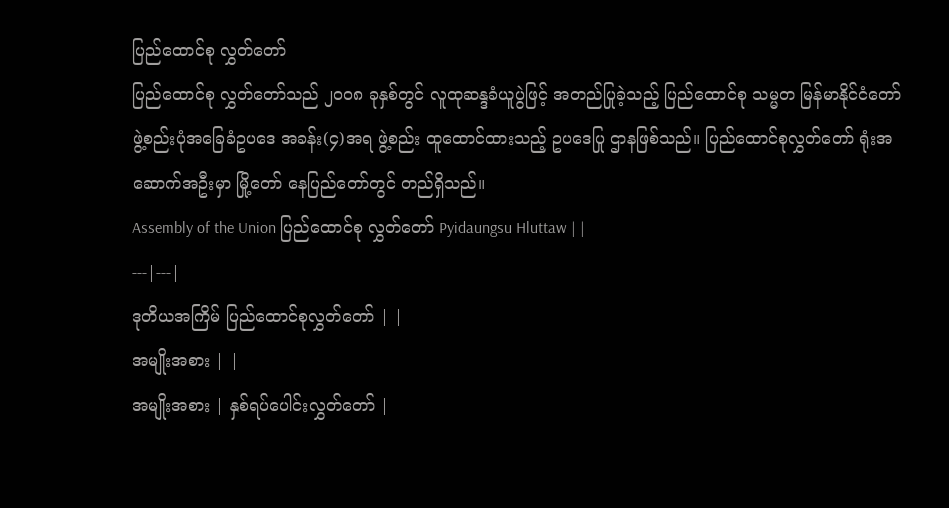ပြည်ထောင်စု လွှတ်တော်
ပြည်ထောင်စု လွှတ်တော်သည် ၂၀၀၈ ခုနှစ်တွင် လူထုဆန္ဒခံယူပွဲဖြင့် အတည်ပြုခဲ့သည့် ပြည်ထောင်စု သမ္မတ မြန်မာနိုင်ငံတော် ဖွဲ့စည်းပုံအခြေခံဥပဒေ အခန်း(၄)အရ ဖွဲ့စည်း ထူထောင်ထားသည့် ဥပဒေပြု ဌာနဖြစ်သည်။ ပြည်ထောင်စုလွှတ်တော် ရုံးအဆောက်အဦးမှာ မြို့တော် နေပြည်တော်တွင် တည်ရှိသည်။
Assembly of the Union ပြည်ထောင်စု လွှတ်တော် Pyidaungsu Hluttaw | |
---|---|
ဒုတိယအကြိမ် ပြည်ထောင်စုလွှတ်တော် | |
အမျိုးအစား | |
အမျိုးအစား | နှစ်ရပ်ပေါင်းလွှတ်တော် |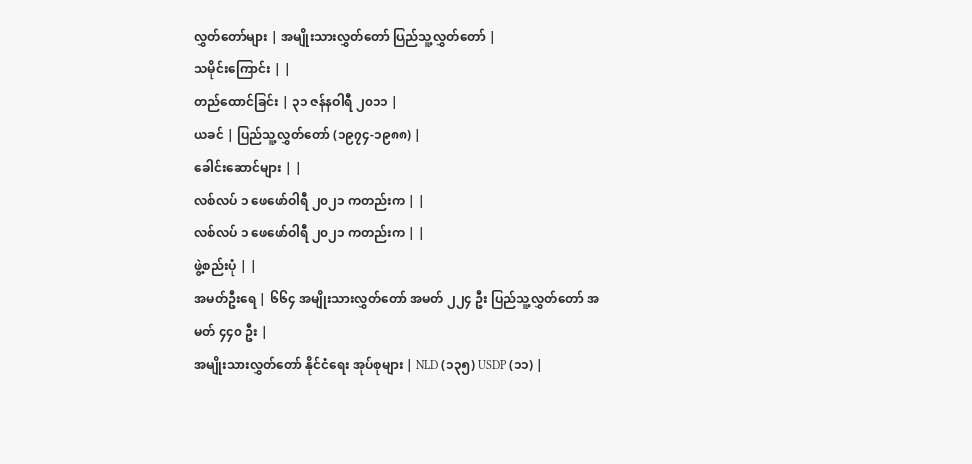လွှတ်တော်များ | အမျိုးသားလွှတ်တော် ပြည်သူ့လွှတ်တော် |
သမိုင်းကြောင်း | |
တည်ထောင်ခြင်း | ၃၁ ဇန်နဝါရီ ၂၀၁၁ |
ယခင် | ပြည်သူ့လွှတ်တော် (၁၉၇၄-၁၉၈၈) |
ခေါင်းဆောင်များ | |
လစ်လပ် ၁ ဖေဖော်ဝါရီ ၂၀၂၁ ကတည်းက | |
လစ်လပ် ၁ ဖေဖော်ဝါရီ ၂၀၂၁ ကတည်းက | |
ဖွဲ့စည်းပုံ | |
အမတ်ဦးရေ | ၆၆၄ အမျိုးသားလွှတ်တော် အမတ် ၂၂၄ ဦး ပြည်သူ့လွှတ်တော် အမတ် ၄၄၀ ဦး |
အမျိုးသားလွှတ်တော် နိုင်ငံရေး အုပ်စုများ | NLD (၁၃၅) USDP (၁၁) |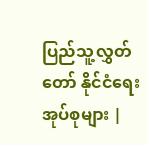ပြည်သူ့လွှတ်တော် နိုင်ငံရေး အုပ်စုများ |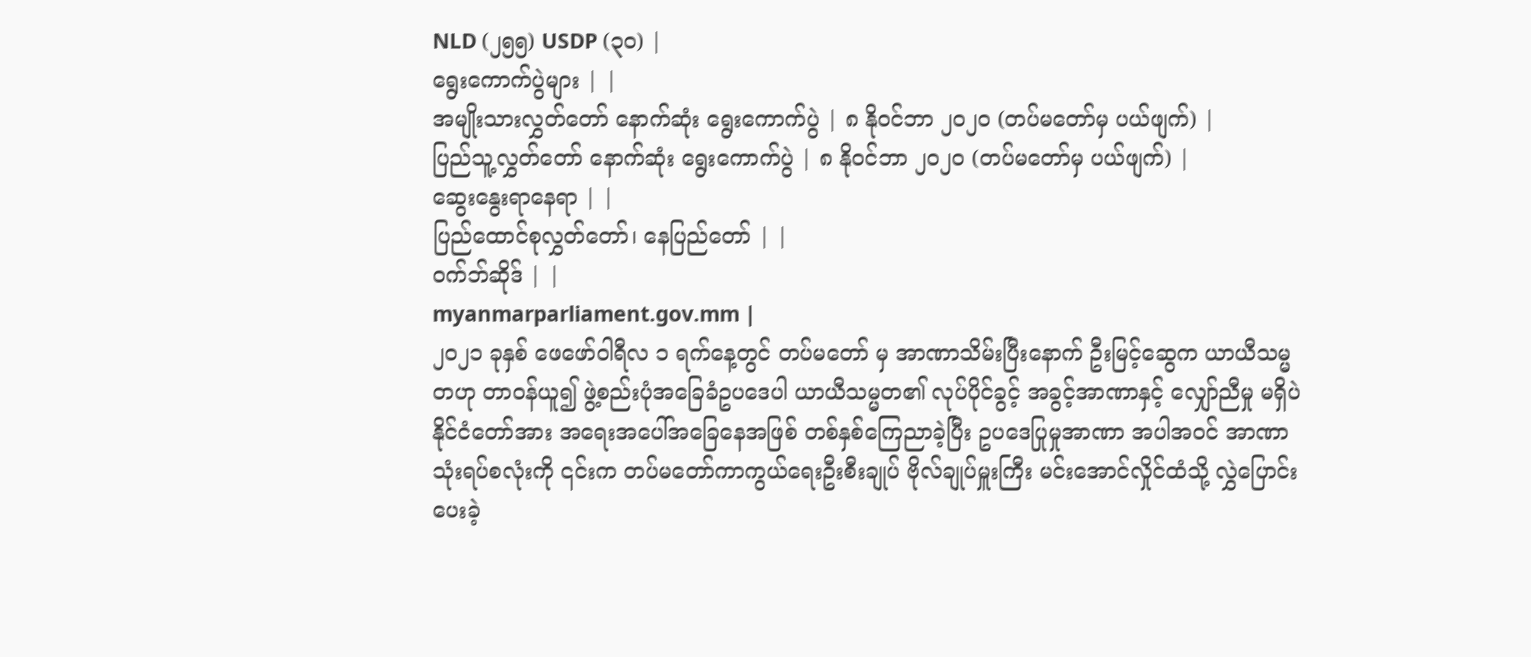NLD (၂၅၅) USDP (၃၀) |
ရွေးကောက်ပွဲများ | |
အမျိုးသားလွှတ်တော် နောက်ဆုံး ရွေးကောက်ပွဲ | ၈ နိုဝင်ဘာ ၂၀၂၀ (တပ်မတော်မှ ပယ်ဖျက်) |
ပြည်သူ့လွှတ်တော် နောက်ဆုံး ရွေးကောက်ပွဲ | ၈ နိုဝင်ဘာ ၂၀၂၀ (တပ်မတော်မှ ပယ်ဖျက်) |
ဆွေးနွေးရာနေရာ | |
ပြည်ထောင်စုလွှတ်တော်၊ နေပြည်တော် | |
ဝက်ဘ်ဆိုဒ် | |
myanmarparliament.gov.mm |
၂၀၂၁ ခုနှစ် ဖေဖော်ဝါရီလ ၁ ရက်နေ့တွင် တပ်မတော် မှ အာဏာသိမ်းပြီးနောက် ဦးမြင့်ဆွေက ယာယီသမ္မတဟု တာဝန်ယူ၍ ဖွဲ့စည်းပုံအခြေခံဥပဒေပါ ယာယီသမ္မတ၏ လုပ်ပိုင်ခွင့် အခွင့်အာဏာနှင့် လျှော်ညီမှု မရှိပဲ နိုင်ငံတော်အား အရေးအပေါ်အခြေနေအဖြစ် တစ်နှစ်ကြေညာခဲ့ပြီး ဥပဒေပြုမှုအာဏာ အပါအဝင် အာဏာသုံးရပ်စလုံးကို ၎င်းက တပ်မတော်ကာကွယ်ရေးဦးစီးချုပ် ဗိုလ်ချုပ်မှူးကြီး မင်းအောင်လှိုင်ထံသို့ လွှဲပြောင်းပေးခဲ့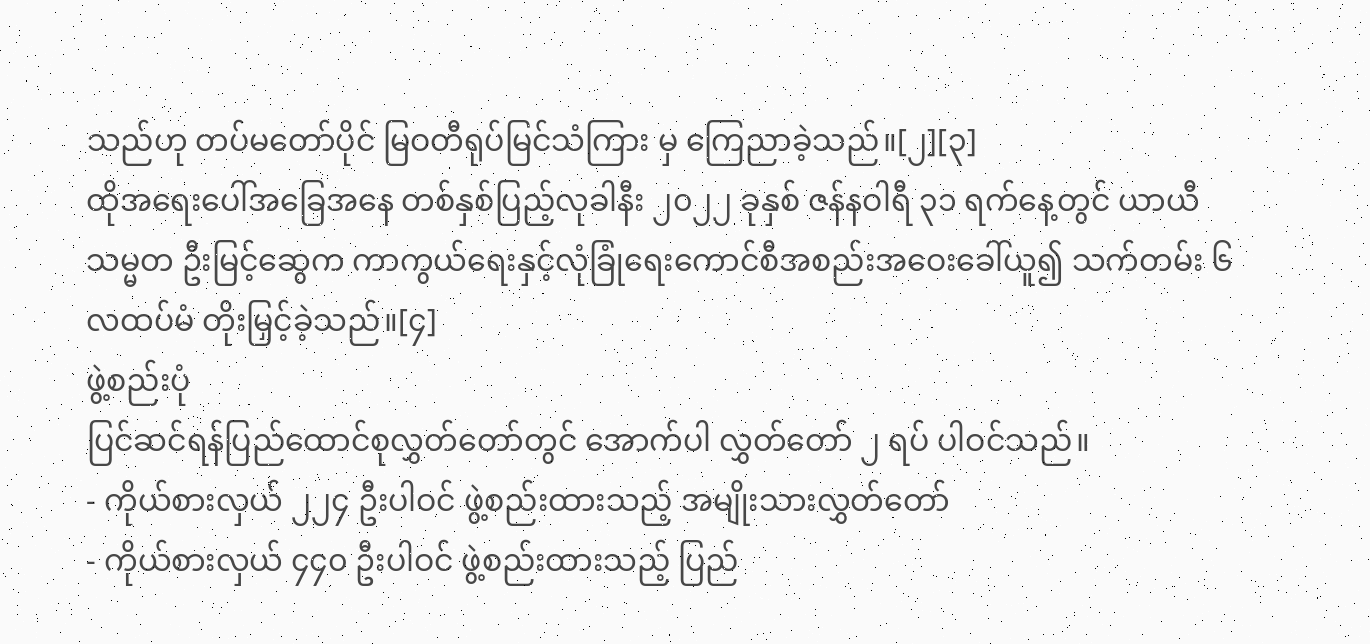သည်ဟု တပ်မတော်ပိုင် မြဝတီရုပ်မြင်သံကြား မှ ကြေညာခဲ့သည်။[၂][၃]
ထိုအရေးပေါ်အခြေအနေ တစ်နှစ်ပြည့်လုခါနီး ၂၀၂၂ ခုနှစ် ဇန်နဝါရီ ၃၁ ရက်နေ့တွင် ယာယီသမ္မတ ဦးမြင့်ဆွေက ကာကွယ်ရေးနှင့်လုံခြုံရေးကောင်စီအစည်းအဝေးခေါ်ယူ၍ သက်တမ်း ၆ လထပ်မံ တိုးမြှင့်ခဲ့သည်။[၄]
ဖွဲ့စည်းပုံ
ပြင်ဆင်ရန်ပြည်ထောင်စုလွှတ်တော်တွင် အောက်ပါ လွှတ်တော် ၂ ရပ် ပါဝင်သည်။
- ကိုယ်စားလှယ် ၂၂၄ ဦးပါဝင် ဖွဲ့စည်းထားသည့် အမျိုးသားလွှတ်တော်
- ကိုယ်စားလှယ် ၄၄၀ ဦးပါဝင် ဖွဲ့စည်းထားသည့် ပြည်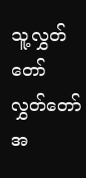သူ့လွှတ်တော်
လွှတ်တော်အ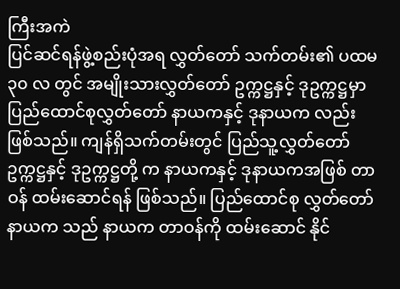ကြီးအကဲ
ပြင်ဆင်ရန်ဖွဲ့စည်းပုံအရ လွှတ်တော် သက်တမ်း၏ ပထမ ၃၀ လ တွင် အမျိုးသားလွှတ်တော် ဥက္ကဋ္ဌနှင့် ဒုဥက္ကဋ္ဌမှာ ပြည်ထောင်စုလွှတ်တော် နာယကနှင့် ဒုနာယက လည်း ဖြစ်သည်။ ကျန်ရှိသက်တမ်းတွင် ပြည်သူ့လွှတ်တော် ဥက္ကဋ္ဌနှင့် ဒုဥက္ကဋ္ဌတို့ က နာယကနှင့် ဒုနာယကအဖြစ် တာဝန် ထမ်းဆောင်ရန် ဖြစ်သည်။ ပြည်ထောင်စု လွှတ်တော် နာယက သည် နာယက တာဝန်ကို ထမ်းဆောင် နိုင်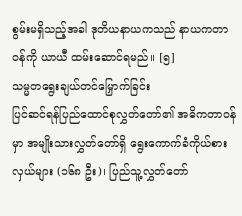စွမ်းမရှိသည့်အခါ ဒုတိယနာယကသည် နာယကတာဝန်ကို ယာယီ ထမ်းဆောင်ရမည်။ [၅]
သမ္မတရွေးချယ်တင်မြှောက်ခြင်း
ပြင်ဆင်ရန်ပြည်ထောင်စုလွှတ်တော်၏ အဓိကတာဝန်မှာ အမျိုးသားလွှတ်တော်ရှိ ရွေးကောက်ခံကိုယ်စားလှယ်များ (၁၆၈ ဦး)၊ ပြည်သူ့လွှတ်တော်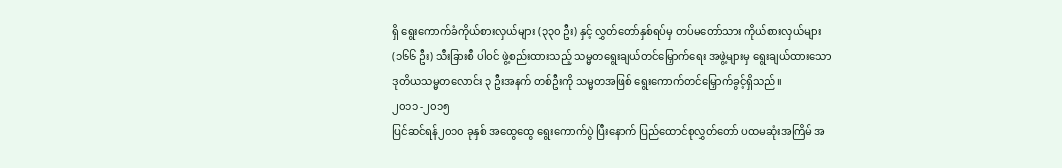ရှိ ရွေးကောက်ခံကိုယ်စားလှယ်များ (၃၃၀ ဦး) နှင့် လွှတ်တော်နှစ်ရပ်မှ တပ်မတော်သား ကိုယ်စားလှယ်များ (၁၆၆ ဦး) သီးခြားစီ ပါဝင် ဖွဲ့စည်းထားသည့် သမ္မတရွေးချယ်တင်မြှောက်ရေး အဖွဲ့များမှ ရွေးချယ်ထားသော ဒုတိယသမ္မတလောင်း ၃ ဦးအနက် တစ်ဦးကို သမ္မတအဖြစ် ရွေးကောက်တင်မြှောက်ခွင့်ရှိသည်။
၂၀၁၁ -၂၀၁၅
ပြင်ဆင်ရန်၂၀၁၀ ခုနှစ် အထွေထွေ ရွေးကောက်ပွဲ ပြီးနောက် ပြည်ထောင်စုလွှတ်တော် ပထမဆုံးအကြိမ် အ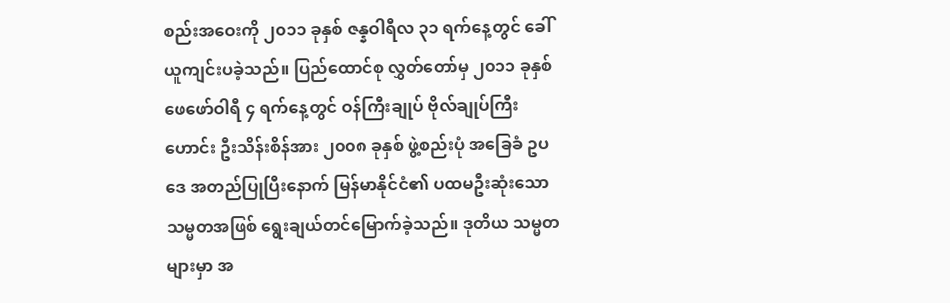စည်းအဝေးကို ၂၀၁၁ ခုနှစ် ဇန္နဝါရီလ ၃၁ ရက်နေ့တွင် ခေါ်ယူကျင်းပခဲ့သည်။ ပြည်ထောင်စု လွှတ်တော်မှ ၂၀၁၁ ခုနှစ် ဖေဖော်ဝါရီ ၄ ရက်နေ့တွင် ဝန်ကြီးချုပ် ဗိုလ်ချုပ်ကြီးဟောင်း ဦးသိန်းစိန်အား ၂၀၀၈ ခုနှစ် ဖွဲ့စည်းပုံ အခြေခံ ဥပဒေ အတည်ပြုပြီးနောက် မြန်မာနိုင်ငံ၏ ပထမဦးဆုံးသော သမ္မတအဖြစ် ရွေးချယ်တင်မြောက်ခဲ့သည်။ ဒုတိယ သမ္မတများမှာ အ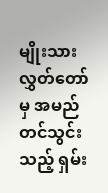မျိုးသား လွှတ်တော်မှ အမည်တင်သွင်းသည့် ရှမ်း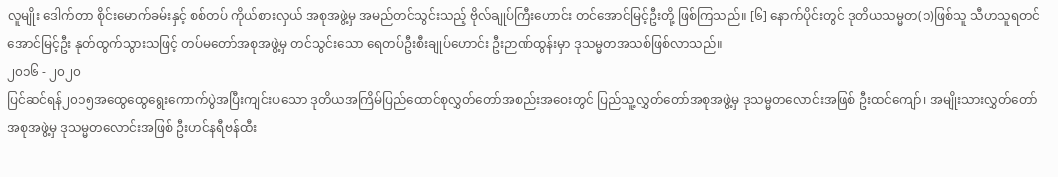လူမျိုး ဒေါက်တာ စိုင်းမောက်ခမ်းနှင့် စစ်တပ် ကိုယ်စားလှယ် အစုအဖွဲ့မှ အမည်တင်သွင်းသည့် ဗိုလ်ချုပ်ကြီးဟောင်း တင်အောင်မြင့်ဦးတို့ ဖြစ်ကြသည်။ [၆] နောက်ပိုင်းတွင် ဒုတိယသမ္မတ(၁)ဖြစ်သူ သီဟသူရတင်အောင်မြင့်ဦး နုတ်ထွက်သွားသဖြင့် တပ်မတော်အစုအဖွဲ့မှ တင်သွင်းသော ရေတပ်ဦးစီးချုပ်ဟောင်း ဦးဉာဏ်ထွန်းမှာ ဒုသမ္မတအသစ်ဖြစ်လာသည်။
၂၀၁၆ - ၂၀၂၀
ပြင်ဆင်ရန်၂၀၁၅အထွေထွေရွေးကောက်ပွဲအပြီးကျင်းပသော ဒုတိယအကြိမ်ပြည်ထောင်စုလွှတ်တော်အစည်းအဝေးတွင် ပြည်သူ့လွှတ်တော်အစုအဖွဲ့မှ ဒုသမ္မတလောင်းအဖြစ် ဦးထင်ကျော်၊ အမျိုးသားလွှတ်တော်အစုအဖွဲ့မှ ဒုသမ္မတလောင်းအဖြစ် ဦးဟင်နရီဗန်ထီး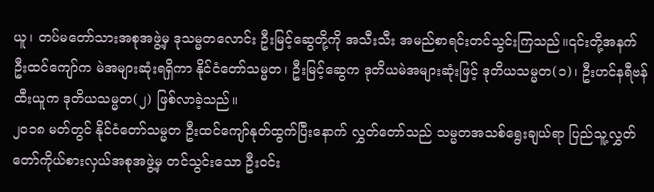ယူ၊ တပ်မတော်သားအစုအဖွဲ့မှ ဒုသမ္မတလောင်း ဦးမြင့်ဆွေတို့ကို အသီးသီး အမည်စာရင်းတင်သွင်းကြသည်။၎င်းတို့အနက် ဦးထင်ကျော်က မဲအများဆုံးရရှိကာ နိုင်ငံတော်သမ္မတ၊ ဦးမြင့်ဆွေက ဒုတိယမဲအများဆုံးဖြင့် ဒုတိယသမ္မတ(၁)၊ ဦးဟင်နရီဗန်ထီးယူက ဒုတိယသမ္မတ(၂) ဖြစ်လာခဲ့သည်။
၂၀၁၈ မတ်တွင် နိုင်ငံတော်သမ္မတ ဦးထင်ကျော်နုတ်ထွက်ပြီးနောက် လွှတ်တော်သည် သမ္မတအသစ်ရွေးချယ်ရာ ပြည်သူ့လွှတ်တော်ကိုယ်စားလှယ်အစုအဖွဲ့မှ တင်သွင်းသော ဦးဝင်း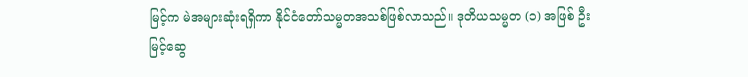မြင့်က မဲအများဆုံးရရှိကာ နိုင်ငံတော်သမ္မတအသစ်ဖြစ်လာသည်။ ဒုတိယသမ္မတ (၁) အဖြစ် ဦးမြင့်ဆွေ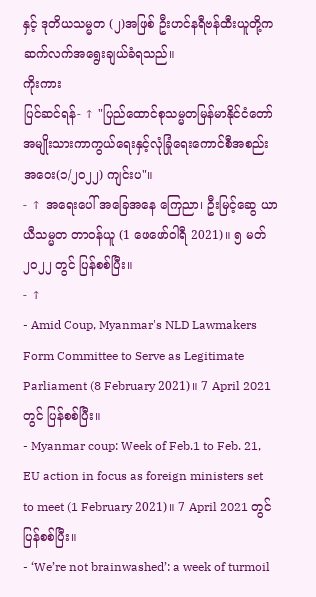နှင့် ဒုတိယသမ္မတ (၂)အဖြစ် ဦးဟင်နရီဗန်ထီးယူတို့က ဆက်လက်အရွေးချယ်ခံရသည်။
ကိုးကား
ပြင်ဆင်ရန်- ↑ "ပြည်ထောင်စုသမ္မတမြန်မာနိုင်ငံတော် အမျိုးသားကာကွယ်ရေးနှင့်လုံခြုံရေးကောင်စီအစည်းအဝေး(၁/၂၀၂၂) ကျင်းပ"။
- ↑ အရေးပေါ် အခြေအနေ ကြေညာ၊ ဦးမြင့်ဆွေ ယာယီသမ္မတ တာဝန်ယူ (1 ဖေဖော်ဝါရီ 2021)။ ၅ မတ် ၂၀၂၂ တွင် ပြန်စစ်ပြီး။
- ↑
- Amid Coup, Myanmar's NLD Lawmakers Form Committee to Serve as Legitimate Parliament (8 February 2021)။ 7 April 2021 တွင် ပြန်စစ်ပြီး။
- Myanmar coup: Week of Feb.1 to Feb. 21, EU action in focus as foreign ministers set to meet (1 February 2021)။ 7 April 2021 တွင် ပြန်စစ်ပြီး။
- ‘We’re not brainwashed’: a week of turmoil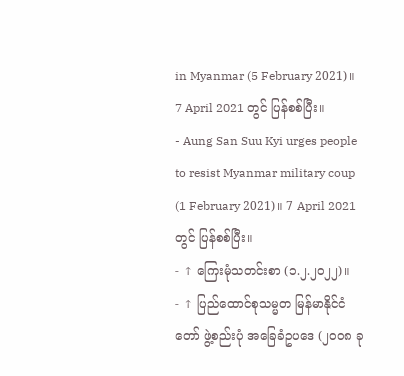in Myanmar (5 February 2021)။ 7 April 2021 တွင် ပြန်စစ်ပြီး။
- Aung San Suu Kyi urges people to resist Myanmar military coup (1 February 2021)။ 7 April 2021 တွင် ပြန်စစ်ပြီး။
- ↑ ကြေးမုံသတင်းစာ (၁.၂.၂၀၂၂)။
- ↑ ပြည်ထောင်စုသမ္မတ မြန်မာနိုင်ငံတော် ဖွဲ့စည်းပုံ အခြေခံဥပဒေ (၂၀၀၈ ခု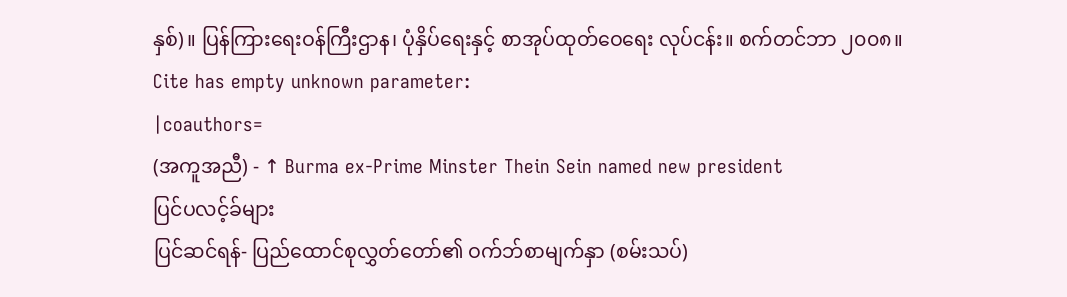နှစ်)။ ပြန်ကြားရေးဝန်ကြီးဌာန၊ ပုံနှိပ်ရေးနှင့် စာအုပ်ထုတ်ဝေရေး လုပ်ငန်း။ စက်တင်ဘာ ၂၀၀၈။ Cite has empty unknown parameter:
|coauthors=
(အကူအညီ) - ↑ Burma ex-Prime Minster Thein Sein named new president
ပြင်ပလင့်ခ်များ
ပြင်ဆင်ရန်- ပြည်ထောင်စုလွှတ်တော်၏ ဝက်ဘ်စာမျက်နှာ (စမ်းသပ်)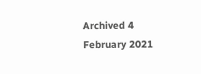Archived 4 February 2021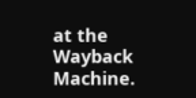at the Wayback Machine.